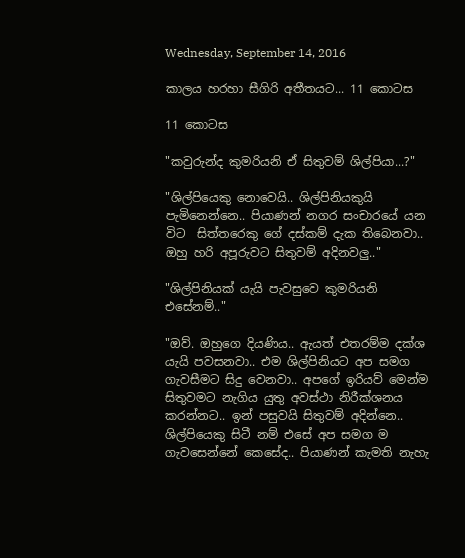Wednesday, September 14, 2016

කාලය හරහා සීගිරි අතීතයට... 11 කොටස

11 කොටස

"කවුරුන්ද කුමරියනි ඒ සිතුවම් ශිල්පියා...?"

"ශිල්පියෙකු නොවෙයි.. ශිල්පිනියකුයි පැමිනෙන්නෙ.. පියාණන් නගර සංචාරයේ යන විට  සිත්තරෙකු ගේ දස්කම් දැක තිබෙනවා.. ඔහු හරි අපූරුවට සිතුවම් අදිනවලු.."

"ශිල්පිනියක් යැයි පැවසුවෙ කුමරියනි එසේනම්.."

"ඔව්. ඔහුගෙ දියණිය.. ඇයත් එතරම්ම දක්ශ යැයි පවසනවා.. එම ශිල්පිනියට අප සමග ගැවසීමට සිදු වෙනවා.. අපගේ ඉරියව් මෙන්ම සිතුවමට නැගිය යුතු අවස්ථා නිරීක්ශනය කරන්නට.. ඉන් පසුවයි සිතුවම් අදින්නෙ.. ශිල්පියෙකු සිටී නම් එසේ අප සමග ම ගැවසෙන්නේ කෙසේද.. පියාණන් කැමති නැහැ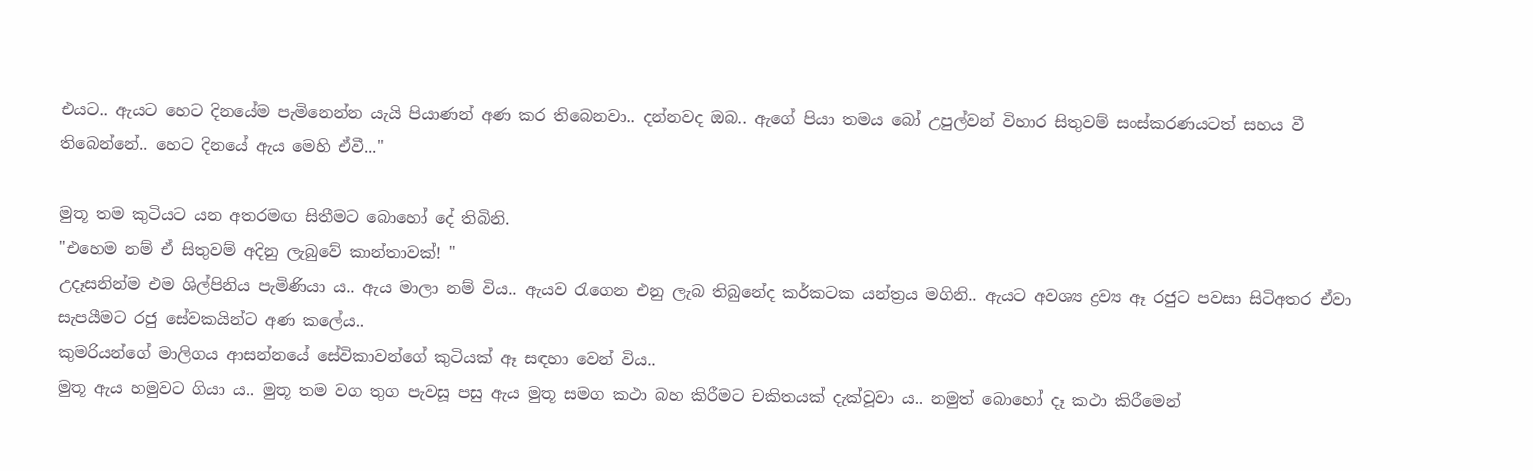එයට.. ඇයට හෙට දිනයේම පැමිනෙන්න යැයි පියාණන් අණ කර තිබෙනවා.. දන්නවද ඔබ.. ඇගේ පියා තමය බෝ උපුල්වන් විහාර සිතුවම් සංස්කරණයටත් සහය වී තිබෙන්නේ.. හෙට දිනයේ ඇය මෙහි ඒවී..."

මුතූ තම කුටියට යන අතරමඟ සිතීමට බොහෝ දේ තිබිනි.
"එහෙම නම් ඒ සිතුවම් අදිනු ලැබුවේ කාන්තාවක්! "
උදෑසනින්ම එම ශිල්පිනිය පැමිණියා ය.. ඇය මාලා නම් විය.. ඇයව රැගෙන එනු ලැබ තිබුනේද කර්කටක යන්ත්‍රය මගිනි.. ඇයට අවශ්‍ය ද්‍රව්‍ය ඈ රජුට පවසා සිටිඅතර ඒවා සැපයීමට රජු සේවකයින්ට අණ කලේය..
කුමරියන්ගේ මාලිගය ආසන්නයේ සේවිකාවන්ගේ කුටියක් ඈ සඳහා වෙන් විය..
මුතූ ඇය හමුවට ගියා ය.. මුතූ තම වග තුග පැවසූ පසු ඇය මුතූ සමග කථා බහ කිරීමට චකිතයක් දැක්වූවා ය.. නමුත් බොහෝ දෑ කථා කිරීමෙන්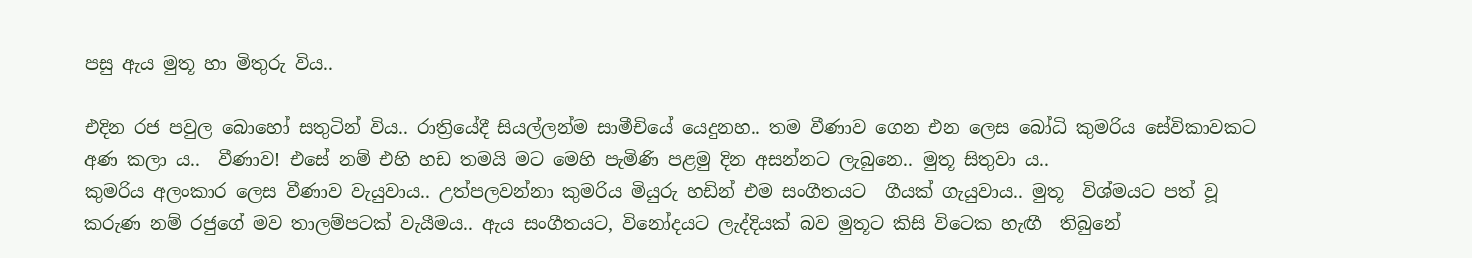පසු ඇය මුතූ හා මිතුරු විය..

එදින රජ පවුල බොහෝ සතුටින් විය.. රාත්‍රියේදී සියල්ලන්ම සාමීචියේ යෙදුනහ.. තම වීණාව ගෙන එන ලෙස බෝධි කුමරිය සේවිකාවකට අණ කලා ය..  වීණාව! එසේ නම් එහි හඩ තමයි මට මෙහි පැමිණි පළමු දින අසන්නට ලැබුනෙ.. මුතූ සිතුවා ය..
කුමරිය අලංකාර ලෙස වීණාව වැයුවාය.. උත්පලවන්නා කුමරිය මියුරු හඩින් එම සංගීතයට  ගීයක් ගැයුවාය.. මුතූ  විශ්මයට පත් වූ කරුණ නම් රජුගේ මව තාලම්පටක් වැයීමය.. ඇය සංගීතයට, විනෝදයට ලැද්දියක් බව මුතූට කිසි විටෙක හැඟී  තිබුනේ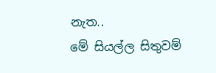නැත..
මේ සියල්ල සිතුවම්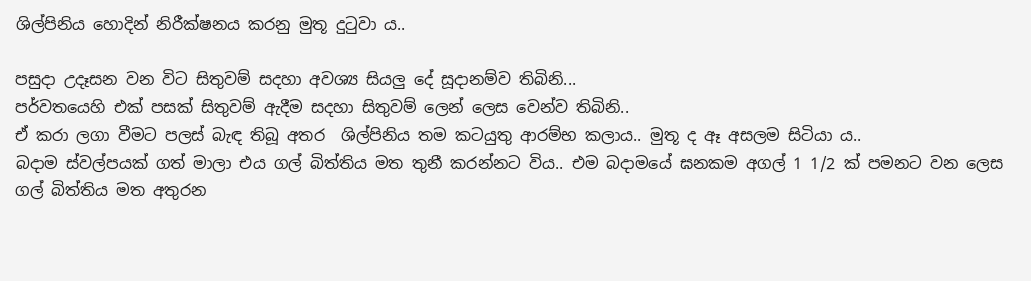ශිල්පිනිය හොදින් නිරීක්ෂනය කරනු මුතූ දුටුවා ය..

පසුදා උදෑසන වන විට සිතුවම් සදහා අවශ්‍ය සියලු දේ සූදානම්ව තිබිනි...
පර්වතයෙහි එක් පසක් සිතුවම් ඇදීම සදහා සිතුවම් ලෙන් ලෙස වෙන්ව තිබිනි..
ඒ කරා ලගා වීමට පලස් බැඳ තිබූ අතර  ශිල්පිනිය තම කටයුතු ආරම්භ කලාය.. මුතූ ද ඈ අසලම සිටියා ය..
බදාම ස්වල්පයක් ගත් මාලා එය ගල් බිත්තිය මත තුනී කරන්නට විය.. එම බදාමයේ ඝනකම අගල් 1 1/2 ක් පමනට වන ලෙස ගල් බිත්තිය මත අතුරන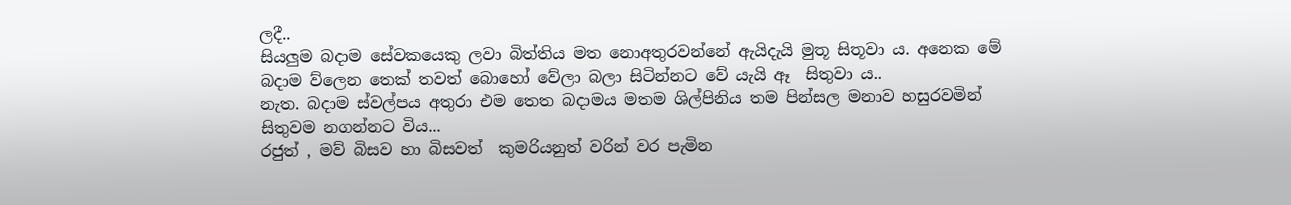ලදී..
සියලුම බදාම සේවකයෙකු ලවා බිත්තිය මත නොඅතුරවන්නේ ඇයිදැයි මුතූ සිතූවා ය. අනෙක මේ බදාම ව්‍ලෙන තෙක් තවත් බොහෝ වේලා බලා සිටින්නට වේ යැයි ඈ  සිතුවා ය..
නැත. බදාම ස්වල්පය අතුරා එම තෙත බදාමය මතම ශිල්පිනිය තම පින්සල මනාව හසුරවමින් සිතුවම නගන්නට විය...
රජුත් , මව් බිසව හා බිසවත්  කුමරියනුත් වරින් වර පැමින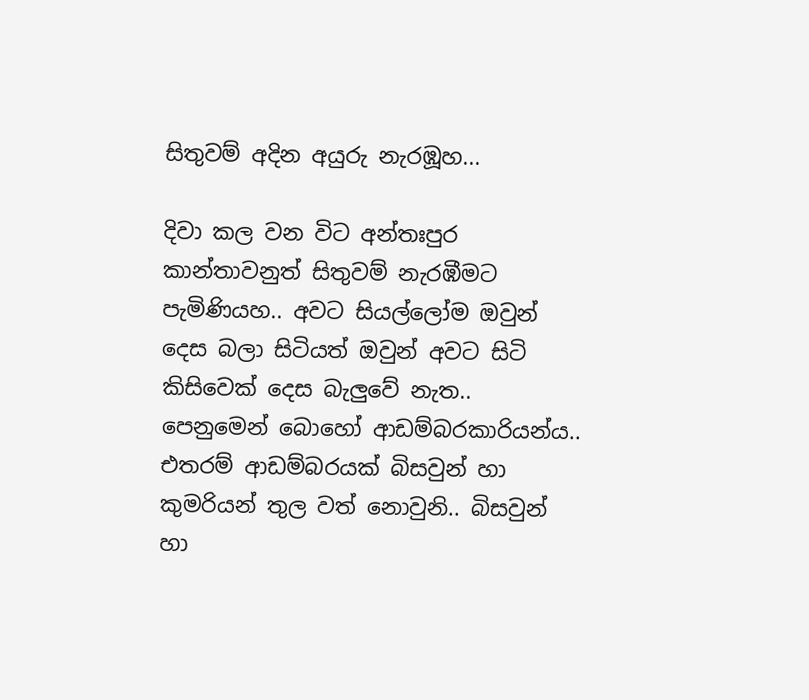සිතුවම් අදින අයුරු නැරඹූහ...

දිවා කල වන විට අන්තඃපුර කාන්තාවනුත් සිතුවම් නැරඹීමට පැමිණියහ.. අවට සියල්ලෝම ඔවුන් දෙස බලා සිටියත් ඔවුන් අවට සිටි කිසිවෙක් දෙස බැලුවේ නැත.. පෙනුමෙන් බොහෝ ආඩම්බරකාරියන්ය.. එතරම් ආඩම්බරයක් බිසවුන් හා කුමරියන් තුල වත් නොවුනි.. බිසවුන් හා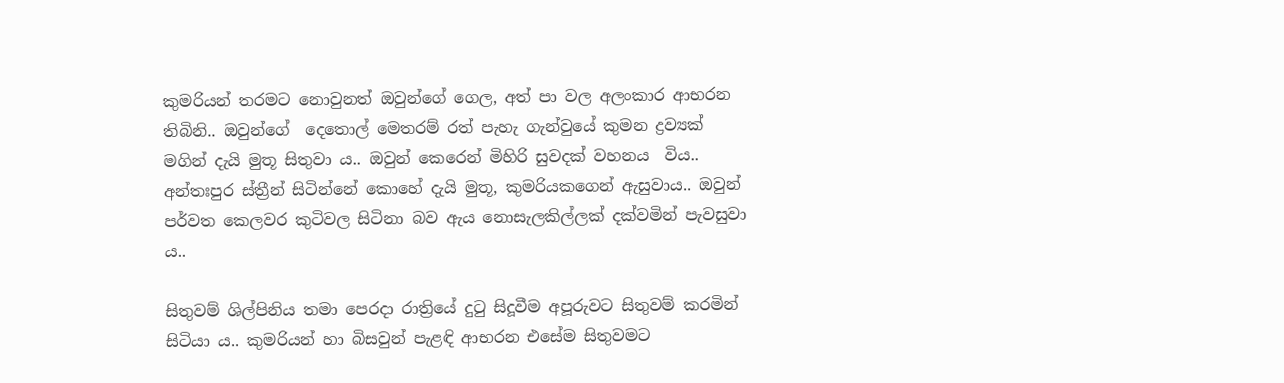කුමරියන් තරමට නොවුනත් ඔවුන්ගේ ගෙල, අත් පා වල අලංකාර ආභරන තිබිනි.. ඔවුන්ගේ  දෙතොල් මෙතරම් රත් පැහැ ගැන්වුයේ කුමන ද්‍රව්‍යක් මගින් දැයි මුතූ සිතුවා ය.. ඔවුන් කෙරෙන් මිහිරි සුවදක් වහනය  විය..
අන්තඃපුර ස්ත්‍රීන් සිටින්නේ කොහේ දැයි මුතූ, කුමරියකගෙන් ඇසුවාය.. ඔවුන් පර්වත කෙලවර කුටිවල සිටිනා බව ඇය නොසැලකිල්ලක් දක්වමින් පැවසුවා ය..

සිතුවම් ශිල්පිනිය තමා පෙරදා රාත්‍රියේ දුටු සිදූවීම අපූරුවට සිතුවම් කරමින් සිටියා ය.. කුමරියන් හා බිසවුන් පැළඳි ආභරන එසේම සිතුවමට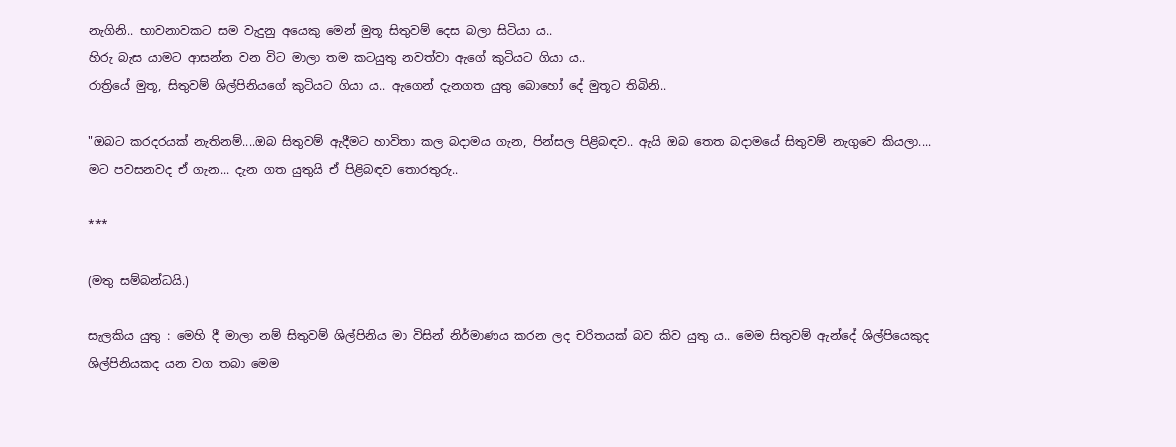නැගිනි.. භාවනාවකට සම වැදුනු අයෙකු මෙන් මුතූ සිතුවම් දෙස බලා සිටියා ය..
හිරු බැස යාමට ආසන්න වන විට මාලා තම කටයුතු නවත්වා ඇගේ කුටියට ගියා ය..
රාත්‍රියේ මුතූ, සිතුවම් ශිල්පිනියගේ කුටියට ගියා ය.. ඇගෙන් දැනගත යුතු බොහෝ දේ මුතූට තිබිනි..

"ඔබට කරදරයක් නැතිනම්....ඔබ සිතුවම් ඇදීමට හාවිතා කල බදාමය ගැන, පින්සල පිළිබඳව.. ඇයි ඔබ තෙත බදාමයේ සිතුවම් නැගුවෙ කියලා....
මට පවසනවද ඒ ගැන... දැන ගත යුතුයි ඒ පිළිබඳව තොරතුරු..

***

(මතු සම්බන්ධයි.)

සැලකිය යුතු : මෙහි දී මාලා නම් සිතුවම් ශිල්පිනිය මා විසින් නිර්මාණය කරන ලද චරිතයක් බව කිව යුතු ය.. මෙම සිතුවම් ඇන්දේ ශිල්පියෙකුද ශිල්පිනියකද යන වග තබා මෙම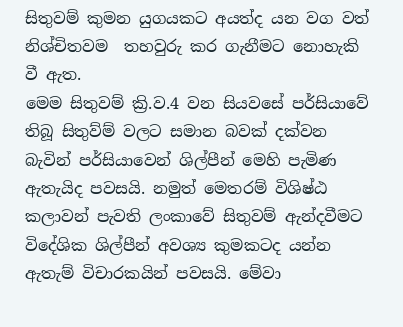සිතුවම් කුමන යුගයකට අයත්ද යන වග වත් නිශ්චිතවම  තහවුරු කර ගැනීමට නොහැකි වී ඇත.
මෙම සිතුවම් ක්‍රි.ව.4 වන සියවසේ පර්සියාවේ තිබූ සිතුව්ම් වලට සමාන බවක් දක්වන බැවින් පර්සියාවෙන් ශිල්පීන් මෙහි පැමිණ ඇතැයිද පවසයි. නමුත් මෙතරම් විශිෂ්ඨ කලාවන් පැවති ලංකාවේ සිතුවම් ඇන්දවීමට විදේශික ශිල්පීන් අවශ්‍ය කුමකටද යන්න ඇතැම් විචාරකයින් පවසයි. මේවා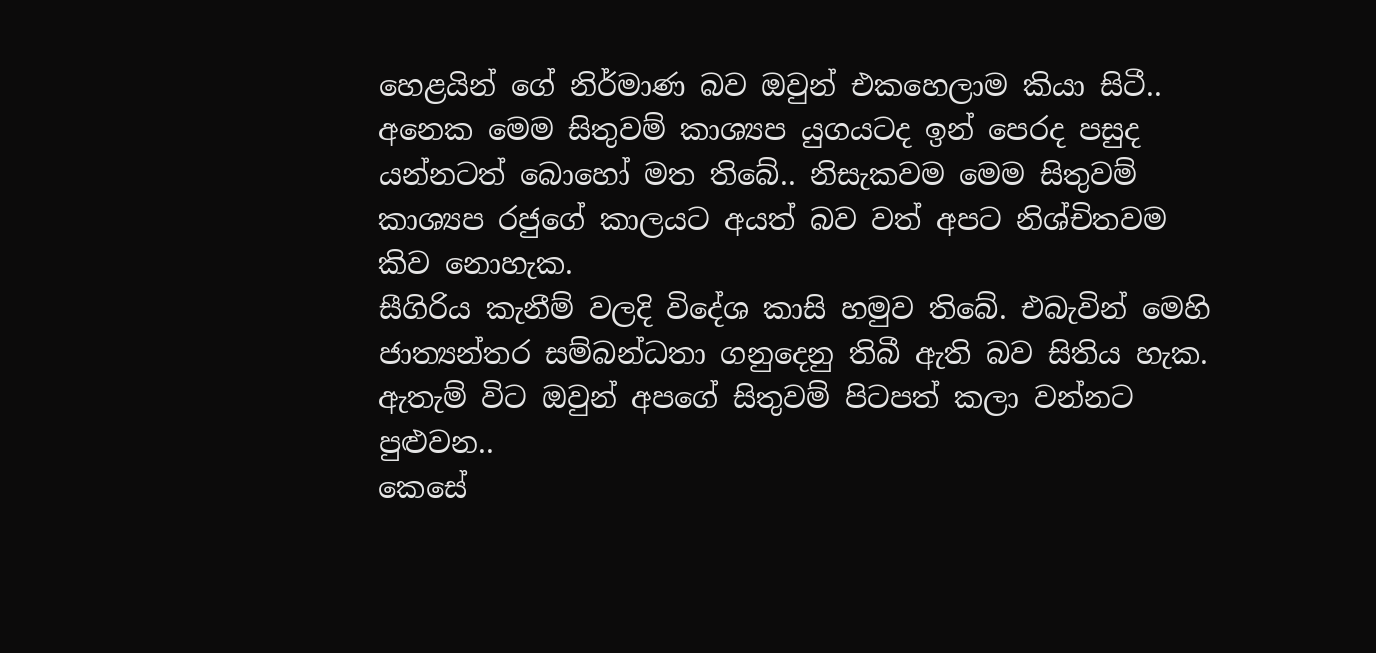හෙළයින් ගේ නිර්මාණ බව ඔවුන් එකහෙලාම කියා සිටී..
අනෙක මෙම සිතුවම් කාශ්‍යප යුගයටද ඉන් පෙරද පසුද යන්නටත් බොහෝ මත තිබේ.. නිසැකවම මෙම සිතුවම් කාශ්‍යප රජුගේ කාලයට අයත් බව වත් අපට නිශ්චිතවම කිව නොහැක.
සීගිරිය කැනීම් වලදි විදේශ කාසි හමුව තිබේ. එබැවින් මෙහි ජාත්‍යන්තර සම්බන්ධතා ගනුදෙනු තිබී ඇති බව සිතිය හැක. ඇතැම් විට ඔවුන් අපගේ සිතුවම් පිටපත් කලා වන්නට පුළුවන..
කෙසේ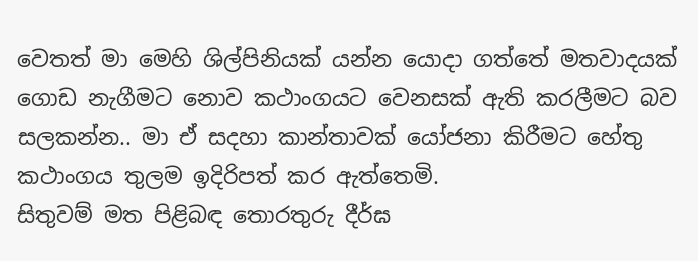වෙතත් මා මෙහි ශිල්පිනියක් යන්න යොදා ගත්තේ මතවාදයක් ගොඩ නැගීමට නොව කථාංගයට වෙනසක් ඇති කරලීමට බව සලකන්න.. මා ඒ සදහා කාන්තාවක් යෝජනා කිරීමට හේතු කථාංගය තුලම ඉදිරිපත් කර ඇත්තෙමි.
සිතුවම් මත පිළිබඳ තොරතුරු දීර්ඝ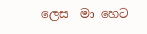ලෙස  මා හෙට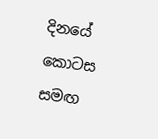දිනයේ කොටස සමඟ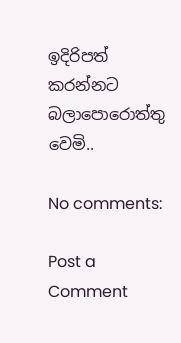ඉදිරිපත් කරන්නට බලාපොරොත්තු වෙමි..

No comments:

Post a Comment